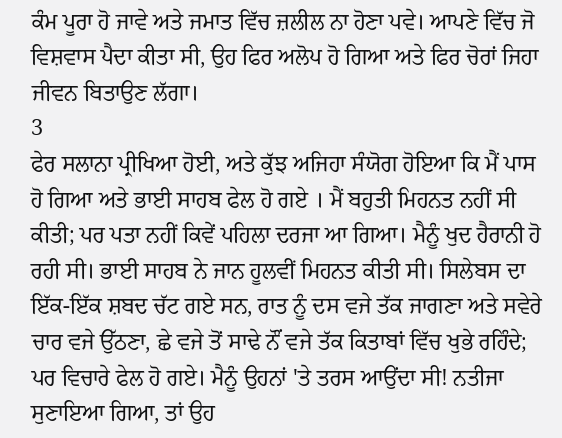ਕੰਮ ਪੂਰਾ ਹੋ ਜਾਵੇ ਅਤੇ ਜਮਾਤ ਵਿੱਚ ਜ਼ਲੀਲ ਨਾ ਹੋਣਾ ਪਵੇ। ਆਪਣੇ ਵਿੱਚ ਜੋ ਵਿਸ਼ਵਾਸ ਪੈਦਾ ਕੀਤਾ ਸੀ, ਉਹ ਫਿਰ ਅਲੋਪ ਹੋ ਗਿਆ ਅਤੇ ਫਿਰ ਚੋਰਾਂ ਜਿਹਾ ਜੀਵਨ ਬਿਤਾਉਣ ਲੱਗਾ।
3
ਫੇਰ ਸਲਾਨਾ ਪ੍ਰੀਖਿਆ ਹੋਈ, ਅਤੇ ਕੁੱਝ ਅਜਿਹਾ ਸੰਯੋਗ ਹੋਇਆ ਕਿ ਮੈਂ ਪਾਸ ਹੋ ਗਿਆ ਅਤੇ ਭਾਈ ਸਾਹਬ ਫੇਲ ਹੋ ਗਏ । ਮੈਂ ਬਹੁਤੀ ਮਿਹਨਤ ਨਹੀਂ ਸੀ ਕੀਤੀ; ਪਰ ਪਤਾ ਨਹੀਂ ਕਿਵੇਂ ਪਹਿਲਾ ਦਰਜਾ ਆ ਗਿਆ। ਮੈਨੂੰ ਖੁਦ ਹੈਰਾਨੀ ਹੋ ਰਹੀ ਸੀ। ਭਾਈ ਸਾਹਬ ਨੇ ਜਾਨ ਹੂਲਵੀਂ ਮਿਹਨਤ ਕੀਤੀ ਸੀ। ਸਿਲੇਬਸ ਦਾ ਇੱਕ-ਇੱਕ ਸ਼ਬਦ ਚੱਟ ਗਏ ਸਨ, ਰਾਤ ਨੂੰ ਦਸ ਵਜੇ ਤੱਕ ਜਾਗਣਾ ਅਤੇ ਸਵੇਰੇ ਚਾਰ ਵਜੇ ਉੱਠਣਾ, ਛੇ ਵਜੇ ਤੋਂ ਸਾਢੇ ਨੌਂ ਵਜੇ ਤੱਕ ਕਿਤਾਬਾਂ ਵਿੱਚ ਖੁਭੇ ਰਹਿੰਦੇ; ਪਰ ਵਿਚਾਰੇ ਫੇਲ ਹੋ ਗਏ। ਮੈਨੂੰ ਉਹਨਾਂ 'ਤੇ ਤਰਸ ਆਉਂਦਾ ਸੀ! ਨਤੀਜਾ ਸੁਣਾਇਆ ਗਿਆ, ਤਾਂ ਉਹ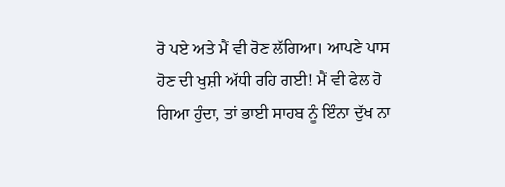ਰੋ ਪਏ ਅਤੇ ਮੈਂ ਵੀ ਰੋਣ ਲੱਗਿਆ। ਆਪਣੇ ਪਾਸ ਹੋਣ ਦੀ ਖੁਸ਼ੀ ਅੱਧੀ ਰਹਿ ਗਈ! ਮੈਂ ਵੀ ਫੇਲ ਹੋ ਗਿਆ ਹੁੰਦਾ, ਤਾਂ ਭਾਈ ਸਾਹਬ ਨੂੰ ਇੰਨਾ ਦੁੱਖ ਨਾ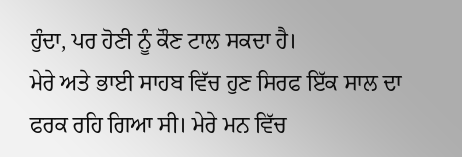ਹੁੰਦਾ, ਪਰ ਹੋਣੀ ਨੂੰ ਕੌਣ ਟਾਲ ਸਕਦਾ ਹੈ।
ਮੇਰੇ ਅਤੇ ਭਾਈ ਸਾਹਬ ਵਿੱਚ ਹੁਣ ਸਿਰਫ ਇੱਕ ਸਾਲ ਦਾ ਫਰਕ ਰਹਿ ਗਿਆ ਸੀ। ਮੇਰੇ ਮਨ ਵਿੱਚ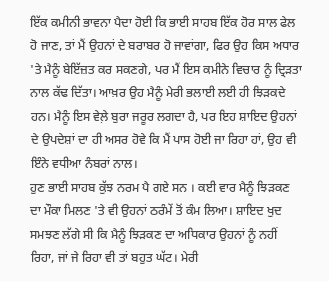ਇੱਕ ਕਮੀਨੀ ਭਾਵਨਾ ਪੈਦਾ ਹੋਈ ਕਿ ਭਾਈ ਸਾਹਬ ਇੱਕ ਹੋਰ ਸਾਲ ਫੇਲ ਹੋ ਜਾਣ, ਤਾਂ ਮੈਂ ਉਹਨਾਂ ਦੇ ਬਰਾਬਰ ਹੋ ਜਾਵਾਂਗਾ, ਫਿਰ ਉਹ ਕਿਸ ਅਧਾਰ 'ਤੇ ਮੈਨੂੰ ਬੇਇੱਜ਼ਤ ਕਰ ਸਕਣਗੇ, ਪਰ ਮੈਂ ਇਸ ਕਮੀਨੇ ਵਿਚਾਰ ਨੂੰ ਦ੍ਰਿੜਤਾ ਨਾਲ ਕੱਢ ਦਿੱਤਾ। ਆਖ਼ਰ ਉਹ ਮੈਨੂੰ ਮੇਰੀ ਭਲਾਈ ਲਈ ਹੀ ਝਿੜਕਦੇ ਹਨ। ਮੈਨੂੰ ਇਸ ਵੇਲ਼ੇ ਬੁਰਾ ਜਰੂਰ ਲਗਦਾ ਹੈ, ਪਰ ਇਹ ਸ਼ਾਇਦ ਉਹਨਾਂ ਦੇ ਉਪਦੇਸ਼ਾਂ ਦਾ ਹੀ ਅਸਰ ਹੋਵੇ ਕਿ ਮੈਂ ਪਾਸ ਹੋਈ ਜਾ ਰਿਹਾ ਹਾਂ, ਉਹ ਵੀ ਇੰਨੇ ਵਧੀਆ ਨੰਬਰਾਂ ਨਾਲ।
ਹੁਣ ਭਾਈ ਸਾਹਬ ਕੁੱਝ ਨਰਮ ਪੈ ਗਏ ਸਨ । ਕਈ ਵਾਰ ਮੈਨੂੰ ਝਿੜਕਣ ਦਾ ਮੌਕਾ ਮਿਲਣ 'ਤੇ ਵੀ ਉਹਨਾਂ ਠਰੰਮੇਂ ਤੋਂ ਕੰਮ ਲਿਆ। ਸ਼ਾਇਦ ਖੁਦ ਸਮਝਣ ਲੱਗੇ ਸੀ ਕਿ ਮੈਨੂੰ ਝਿੜਕਣ ਦਾ ਅਧਿਕਾਰ ਉਹਨਾਂ ਨੂੰ ਨਹੀਂ ਰਿਹਾ, ਜਾਂ ਜੇ ਰਿਹਾ ਵੀ ਤਾਂ ਬਹੁਤ ਘੱਟ। ਮੇਰੀ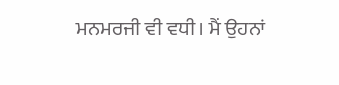ਮਨਮਰਜੀ ਵੀ ਵਧੀ। ਮੈਂ ਉਹਨਾਂ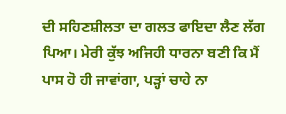ਦੀ ਸਹਿਣਸ਼ੀਲਤਾ ਦਾ ਗਲਤ ਫਾਇਦਾ ਲੈਣ ਲੱਗ ਪਿਆ। ਮੇਰੀ ਕੁੱਝ ਅਜਿਹੀ ਧਾਰਨਾ ਬਣੀ ਕਿ ਮੈਂ ਪਾਸ ਹੋ ਹੀ ਜਾਵਾਂਗਾ, ਪੜ੍ਹਾਂ ਚਾਹੇ ਨਾ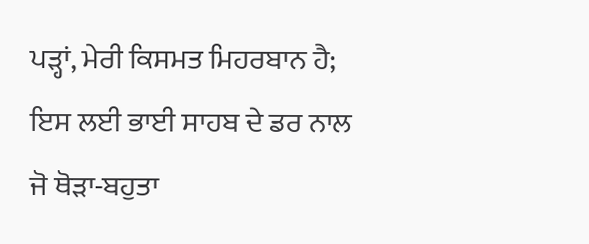ਪੜ੍ਹਾਂ, ਮੇਰੀ ਕਿਸਮਤ ਮਿਹਰਬਾਨ ਹੈ; ਇਸ ਲਈ ਭਾਈ ਸਾਹਬ ਦੇ ਡਰ ਨਾਲ ਜੋ ਥੋੜਾ-ਬਹੁਤਾ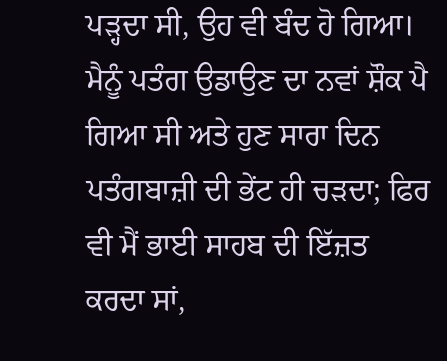ਪੜ੍ਹਦਾ ਸੀ, ਉਹ ਵੀ ਬੰਦ ਹੋ ਗਿਆ। ਮੈਨੂੰ ਪਤੰਗ ਉਡਾਉਣ ਦਾ ਨਵਾਂ ਸ਼ੌਕ ਪੈ ਗਿਆ ਸੀ ਅਤੇ ਹੁਣ ਸਾਰਾ ਦਿਨ ਪਤੰਗਬਾਜ਼ੀ ਦੀ ਭੇਂਟ ਹੀ ਚੜਦਾ; ਫਿਰ ਵੀ ਮੈਂ ਭਾਈ ਸਾਹਬ ਦੀ ਇੱਜ਼ਤ ਕਰਦਾ ਸਾਂ,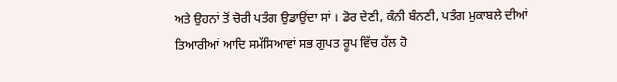ਅਤੇ ਉਹਨਾਂ ਤੋਂ ਚੋਰੀ ਪਤੰਗ ਉਡਾਉਂਦਾ ਸਾਂ । ਡੋਰ ਦੇਣੀ, ਕੰਨੀ ਬੰਨਣੀ, ਪਤੰਗ ਮੁਕਾਬਲੇ ਦੀਆਂ ਤਿਆਰੀਆਂ ਆਦਿ ਸਮੱਸਿਆਵਾਂ ਸਭ ਗੁਪਤ ਰੂਪ ਵਿੱਚ ਹੱਲ ਹੋ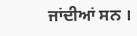ਜਾਂਦੀਆਂ ਸਨ ।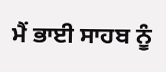ਮੈਂ ਭਾਈ ਸਾਹਬ ਨੂੰ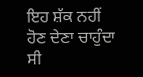ਇਹ ਸ਼ੱਕ ਨਹੀਂ ਹੋਣ ਦੇਣਾ ਚਾਹੁੰਦਾ ਸੀ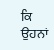ਕਿ ਉਹਨਾਂ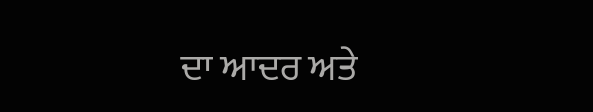ਦਾ ਆਦਰ ਅਤੇ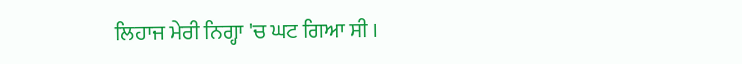ਲਿਹਾਜ ਮੇਰੀ ਨਿਗ੍ਹਾ 'ਚ ਘਟ ਗਿਆ ਸੀ ।